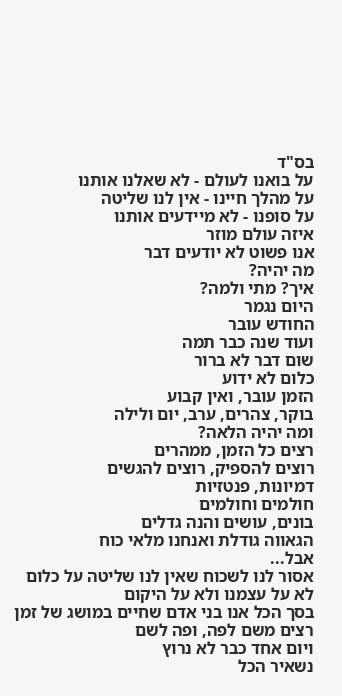בס"ד
על בואנו לעולם - לא שאלנו אותנו
על מהלך חיינו - אין לנו שליטה
על סופנו - לא מיידעים אותנו
איזה עולם מוזר
אנו פשוט לא יודעים דבר
מה יהיה?
איך? מתי ולמה?
היום נגמר
החודש עובר
ועוד שנה כבר תמה
שום דבר לא ברור
כלום לא ידוע
הזמן עובר, ואין קבוע
בוקר, צהרים, ערב, יום ולילה
ומה יהיה הלאה?
רצים כל הזמן, ממהרים
רוצים להספיק, רוצים להגשים
דמיונות, פנטזיות
חולמים וחולמים
בונים, עושים והנה גדלים
הגאווה גודלת ואנחנו מלאי כוח
אבל...
אסור לנו לשכוח שאין לנו שליטה על כלום
לא על עצמנו ולא על היקום
בסך הכל אנו בני אדם שחיים במושג של זמן
רצים משם לפה, ופה לשם
ויום אחד כבר לא נרוץ
נשאיר הכל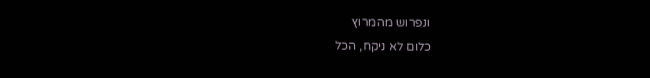ונפרוש מהמרוץ
כלום לא ניקח, הכל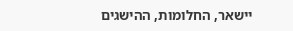יישאר, החלומות, ההישגים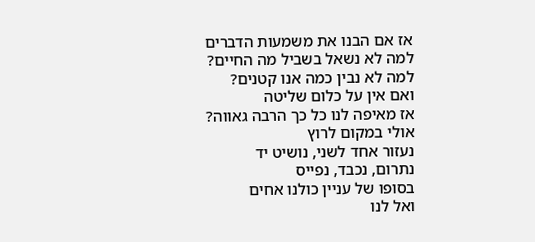אז אם הבנו את משמעות הדברים
למה לא נשאל בשביל מה החיים?
למה לא נבין כמה אנו קטנים?
ואם אין על כלום שליטה
אז מאיפה לנו כל כך הרבה גאווה?
אולי במקום לרוץ
נעזור אחד לשני, נושיט יד
נתרום, נכבד, נפייס
בסופו של עניין כולנו אחים
ואל לנו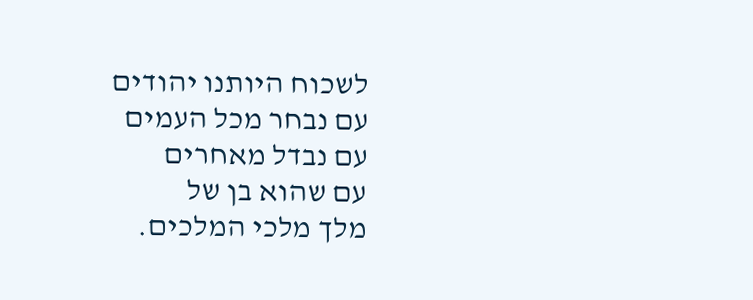לשכוח היותנו יהודים
עם נבחר מכל העמים
עם נבדל מאחרים
עם שהוא בן של
מלך מלכי המלכים.